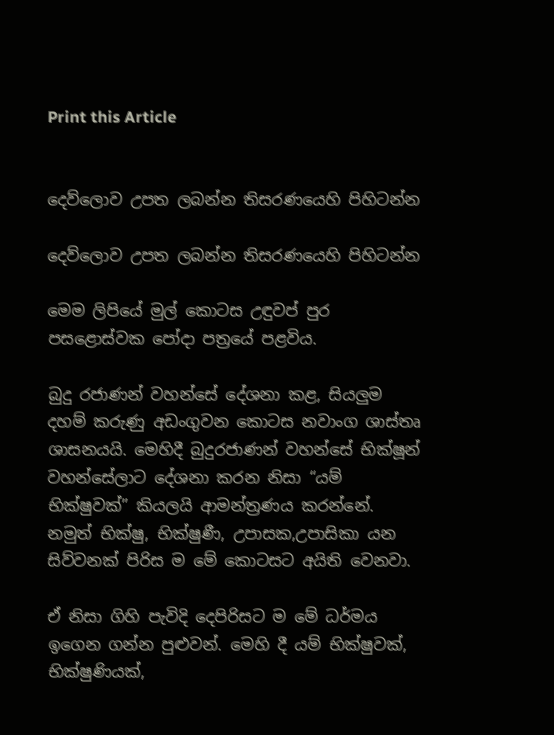Print this Article


දෙව්ලොව උපත ලබන්න තිසරණයෙහි පිහිටන්න

දෙව්ලොව උපත ලබන්න තිසරණයෙහි පිහිටන්න

මෙම ලිපියේ මුල් කොටස උඳුවප් පුර පසළොස්වක පෝදා පත්‍රයේ පළවිය.

බුදු රජාණන් වහන්සේ දේශනා කළ, සියලුම දහම් කරුණු අඩංගුවන කොටස නවාංග ශාස්තෘ ශාසනයයි. මෙහිදී බුදුරජාණන් වහන්සේ භික්ෂූන් වහන්සේලාට දේශනා කරන නිසා “යම් භික්ෂුවක්” කියලයි ආමන්ත්‍රණය කරන්නේ. නමුත් භික්ෂු, භික්ෂුණී, උපාසක,උපාසිකා යන සිව්වනක් පිරිස ම මේ කොටසට අයිති වෙනවා.

ඒ නිසා ගිහි පැවිදි දෙපිරිසට ම මේ ධර්මය ඉගෙන ගන්න පුළුවන්. මෙහි දී යම් භික්ෂුවක්, භික්ෂුණියක්,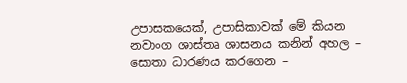උපාසකයෙක්, උපාසිකාවක් මේ කියන නවාංග ශාස්තෘ ශාසනය කනින් අහල – සොතා ධාරණය කරගෙන –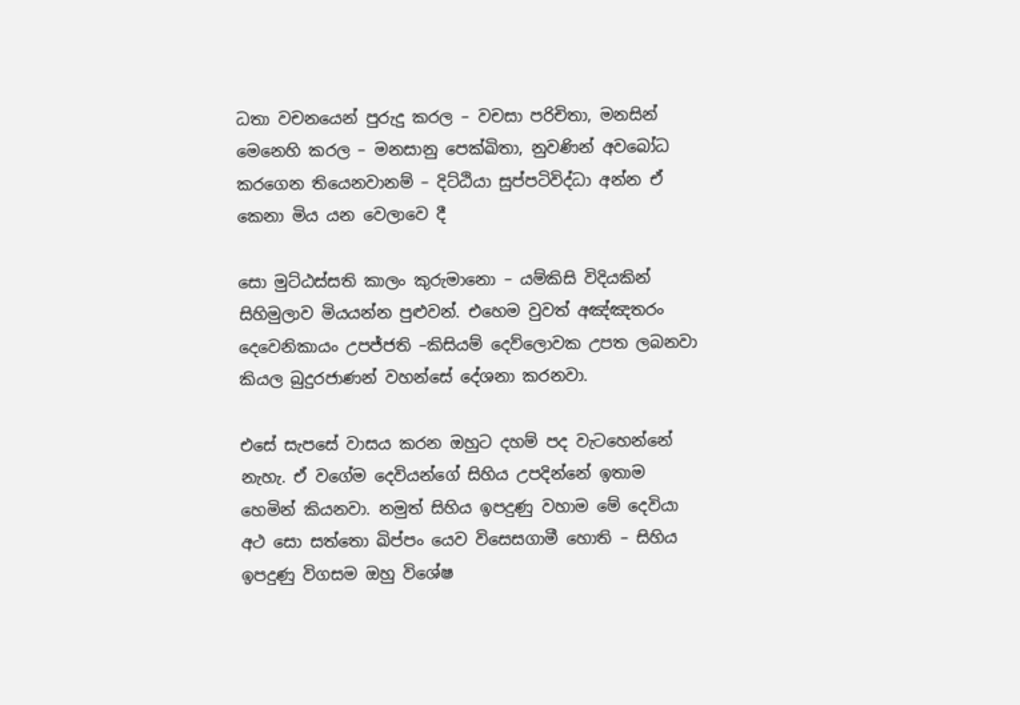ධතා වචනයෙන් පුරුදු කරල – වචසා පරිචිතා, මනසින් මෙනෙහි කරල – මනසානු පෙක්ඛිතා, නුවණින් අවබෝධ කරගෙන තියෙනවානම් – දිට්ඨියා සුප්පටිවිද්ධා අන්න ඒ කෙනා මිය යන වෙලාවෙ දී

සො මුට්ඨස්සති කාලං කුරුමානො – යම්කිසි විදියකින් සිහිමුලාව මියයන්න පුළුවන්. එහෙම වුවත් අඤ්ඤතරං දෙවෙනිකායං උපජ්ජති –කිසියම් දෙව්ලොවක උපත ලබනවා කියල බුදුරජාණන් වහන්සේ දේශනා කරනවා.

එසේ සැපසේ වාසය කරන ඔහුට දහම් පද වැටහෙන්නේ නැහැ. ඒ වගේම දෙවියන්ගේ සිහිය උපදින්නේ ඉතාම හෙමින් කියනවා. නමුත් සිහිය ඉපදුණු වහාම මේ දෙවියා අථ සො සත්තො ඛිප්පං යෙව විසෙසගාමී හොති – සිහිය ඉපදුණු විගසම ඔහු විශේෂ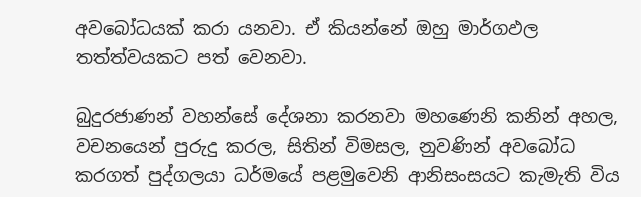අවබෝධයක් කරා යනවා. ඒ කියන්නේ ඔහු මාර්ගඵල තත්ත්වයකට පත් වෙනවා.

බුදුරජාණන් වහන්සේ දේශනා කරනවා මහණෙනි කනින් අහල, වචනයෙන් පුරුදු කරල, සිතින් විමසල, නුවණින් අවබෝධ කරගත් පුද්ගලයා ධර්මයේ පළමුවෙනි ආනිසංසයට කැමැති විය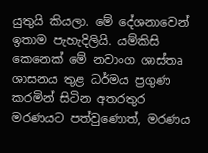යුතුයි කියලා. මේ දේශනාවෙන් ඉතාම පැහැදිලියි. යම්කිසි කෙනෙක් මේ නවාංග ශාස්තෘ ශාසනය තුළ ධර්මය ප්‍රගුණ කරමින් සිටින අතරතුර මරණයට පත්වුණොත්, මරණය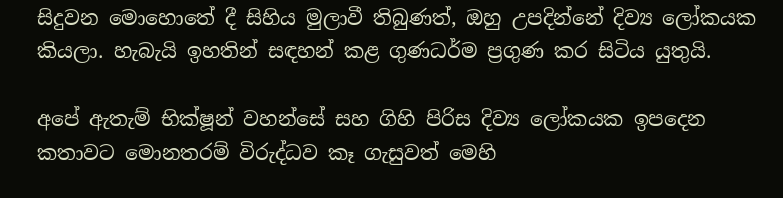සිදුවන මොහොතේ දී සිහිය මුලාවී තිබුණත්, ඔහු උපදින්නේ දිව්‍ය ලෝකයක කියලා. හැබැයි ඉහතින් සඳහන් කළ ගුණධර්ම ප්‍රගුණ කර සිටිය යුතුයි.

අපේ ඇතැම් භික්ෂූන් වහන්සේ සහ ගිහි පිරිස දිව්‍ය ලෝකයක ඉපදෙන කතාවට මොනතරම් විරුද්ධව කෑ ගැසුවත් මෙහි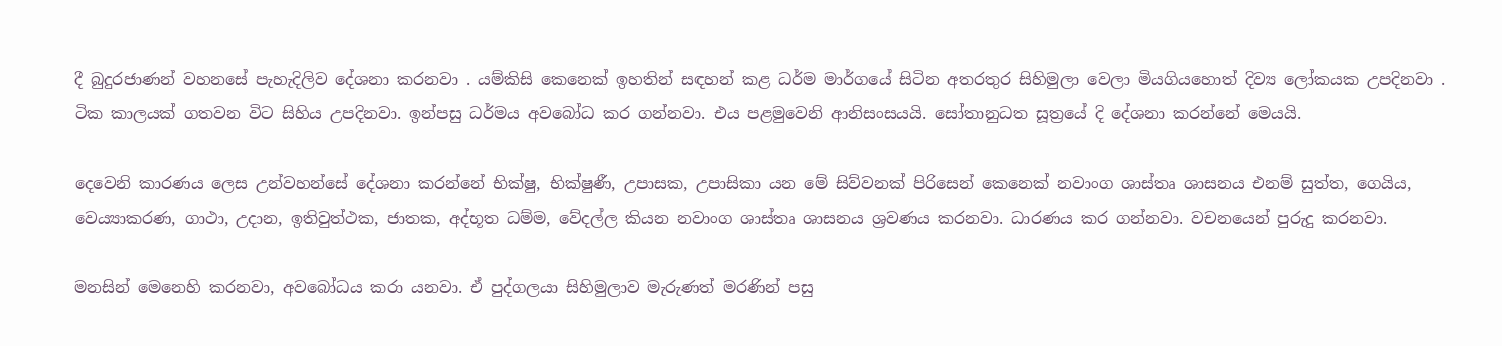දී බුදුරජාණන් වහනසේ පැහැදිලිව දේශනා කරනවා . යම්කිසි කෙනෙක් ඉහතින් සඳහන් කළ ධර්ම මාර්ගයේ සිටින අතරතුර සිහිමුලා වෙලා මියගියහොත් දිව්‍ය ලෝකයක උපදිනවා . ටික කාලයක් ගතවන විට සිහිය උපදිනවා. ඉන්පසු ධර්මය අවබෝධ කර ගන්නවා. එය පළමුවෙනි ආනිසංසයයි. සෝතානුධත සූත්‍රයේ දි දේශනා කරන්නේ මෙයයි.

දෙවෙනි කාරණය ලෙස උන්වහන්සේ දේශනා කරන්නේ භික්ෂු, භික්ෂුණී, උපාසක, උපාසිකා යන මේ සිව්වනක් පිරිසෙන් කෙනෙක් නවාංග ශාස්තෘ ශාසනය එනම් සුත්ත, ගෙයිය, වෙය්‍යාකරණ, ගාථා, උදාන, ඉතිවුත්ථක, ජාතක, අද්භූත ධම්ම, වේදල්ල කියන නවාංග ශාස්තෘ ශාසනය ශ්‍රවණය කරනවා. ධාරණය කර ගන්නවා. වචනයෙන් පුරුදු කරනවා.

මනසින් මෙනෙහි කරනවා, අවබෝධය කරා යනවා. ඒ පුද්ගලයා සිහිමුලාව මැරුණත් මරණින් පසු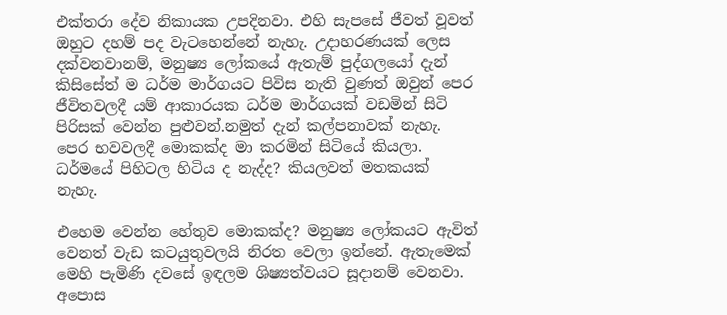එක්තරා දේව නිකායක උපදිනවා. එහි සැපසේ ජීවත් වූවත් ඔහුට දහම් පද වැටහෙන්නේ නැහැ. උදාහරණයක් ලෙස දක්වනවානම්, මනුෂ්‍ය ලෝකයේ ඇතැම් පුද්ගලයෝ දැන් කිසිසේත් ම ධර්ම මාර්ගයට පිවිස නැති වුණත් ඔවුන් පෙර ජීවිතවලදී යම් ආකාරයක ධර්ම මාර්ගයක් වඩමින් සිටි පිරිසක් වෙන්න පුළුවන්.නමුත් දැන් කල්පනාවක් නැහැ. පෙර භවවලදී මොකක්ද මා කරමින් සිටියේ කියලා. ධර්මයේ පිහිටල හිටිය ද නැද්ද? කියලවත් මතකයක් නැහැ.

එහෙම වෙන්න හේතුව මොකක්ද? මනුෂ්‍ය ලෝකයට ඇවිත් වෙනත් වැඩ කටයුතුවලයි නිරත වෙලා ඉන්නේ. ඇතැමෙක් මෙහි පැමිණි දවසේ ඉඳලම ශිෂ්‍යත්වයට සූදානම් වෙනවා. අපොස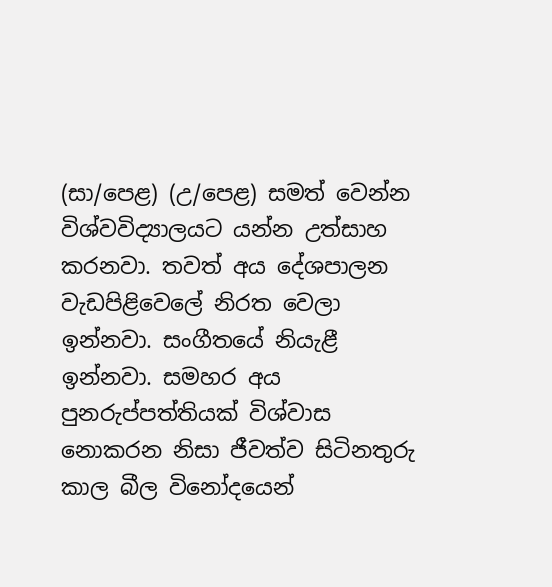(සා/පෙළ) (උ/පෙළ) සමත් වෙන්න විශ්වවිද්‍යාලයට යන්න උත්සාහ කරනවා. තවත් අය දේශපාලන වැඩපිළිවෙලේ නිරත වෙලා ඉන්නවා. සංගීතයේ නියැළී ඉන්නවා. සමහර අය පුනරුප්පත්තියක් විශ්වාස නොකරන නිසා ජීවත්ව සිටිනතුරු කාල බීල විනෝදයෙන්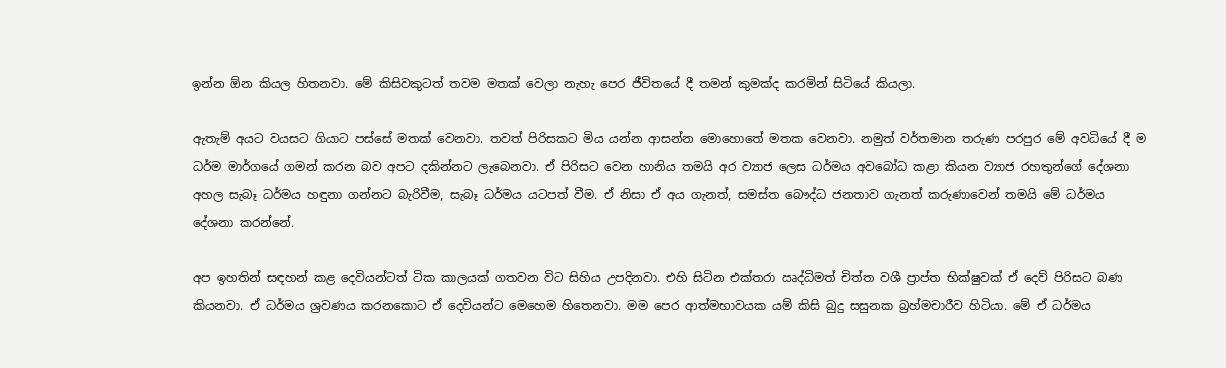ඉන්න ඕන කියල හිතනවා. මේ කිසිවකුටත් තවම මතක් වෙලා නැහැ පෙර ජීවිතයේ දී තමන් කුමක්ද කරමින් සිටියේ කියලා.

ඇතැම් අයට වයසට ගියාට පස්සේ මතක් වෙනවා. තවත් පිරිසකට මිය යන්න ආසන්න මොහොතේ මතක වෙනවා. නමුත් වර්තමාන තරුණ පරපුර මේ අවධියේ දී ම ධර්ම මාර්ගයේ ගමන් කරන බව අපට දකින්නට ලැබෙනවා. ඒ පිරිසට වෙන හානිය තමයි අර ව්‍යාජ ලෙස ධර්මය අවබෝධ කළා කියන ව්‍යාජ රහතුන්ගේ දේශනා අහල සැබෑ ධර්මය හඳුනා ගන්නට බැරිවීම, සැබෑ ධර්මය යටපත් වීම. ඒ නිසා ඒ අය ගැනත්, සමස්ත බෞද්ධ ජනතාව ගැනත් කරුණාවෙන් තමයි මේ ධර්මය දේශනා කරන්නේ.

අප ඉහතින් සඳහන් කළ දෙවියන්ටත් ටික කාලයක් ගතවන විට සිහිය උපදිනවා. එහි සිටින එක්තරා ඍද්ධිමත් චිත්ත වශී ප්‍රාප්ත භික්ෂුවක් ඒ දෙව් පිරිසට බණ කියනවා. ඒ ධර්මය ශ්‍රවණය කරනකොට ඒ දෙවියන්ට මෙහෙම හිතෙනවා. මම පෙර ආත්මභාවයක යම් කිසි බුදු සසුනක බ්‍රහ්මචාරීව හිටියා. මේ ඒ ධර්මය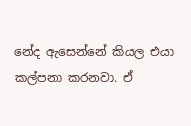නේද ඇසෙන්නේ කියල එයා කල්පනා කරනවා. ඒ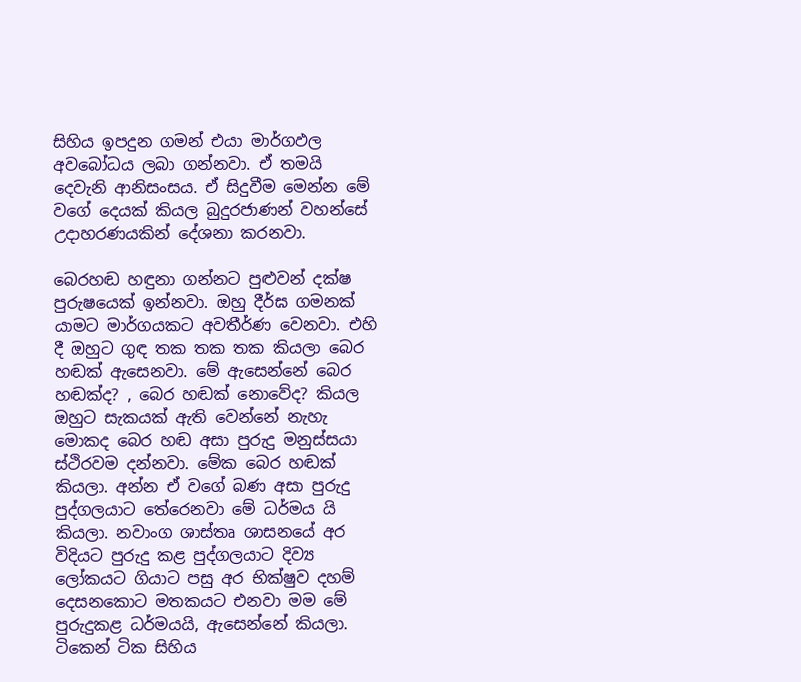සිහිය ඉපදුන ගමන් එයා මාර්ගඵල අවබෝධය ලබා ගන්නවා. ඒ තමයි දෙවැනි ආනිසංසය. ඒ සිදුවීම මෙන්න මේ වගේ දෙයක් කියල බුදුරජාණන් වහන්සේ උදාහරණයකින් දේශනා කරනවා.

බෙරහඬ හඳුනා ගන්නට පුළුවන් දක්ෂ පුරුෂයෙක් ඉන්නවා. ඔහු දීර්ඝ ගමනක් යාමට මාර්ගයකට අවතීර්ණ වෙනවා. එහි දී ඔහුට ගුඳ තක තක තක කියලා බෙර හඬක් ඇසෙනවා. මේ ඇසෙන්නේ බෙර හඬක්ද? , බෙර හඬක් නොවේද? කියල ඔහුට සැකයක් ඇති වෙන්නේ නැහැ මොකද බෙර හඬ අසා පුරුදු මනුස්සයා ස්ථිරවම දන්නවා. මේක බෙර හඬක් කියලා. අන්න ඒ වගේ බණ අසා පුරුදු පුද්ගලයාට තේරෙනවා මේ ධර්මය යි කියලා. නවාංග ශාස්තෘ ශාසනයේ අර විදියට පුරුදු කළ පුද්ගලයාට දිව්‍ය ලෝකයට ගියාට පසු අර භික්ෂුව දහම් දෙසනකොට මතකයට එනවා මම මේ පුරුදුකළ ධර්මයයි, ඇසෙන්නේ කියලා. ටිකෙන් ටික සිහිය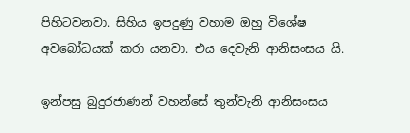පිහිටවනවා. සිහිය ඉපදුණු වහාම ඔහු විශේෂ අවබෝධයක් කරා යනවා. එය දෙවැනි ආනිසංසය යි.

ඉන්පසු බුදුරජාණන් වහන්සේ තුන්වැනි ආනිසංසය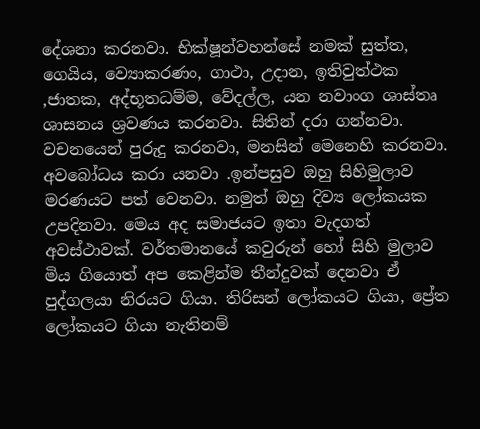දේශනා කරනවා. භික්ෂූන්වහන්සේ නමක් සුත්ත, ගෙයිය, ව්‍යොකරණං, ගාථා, උදාන, ඉතිවුත්ථක ,ජාතක, අද්භූතධම්ම, වේදල්ල, යන නවාංග ශාස්තෘ ශාසනය ශ්‍රවණය කරනවා. සිතින් දරා ගන්නවා. වචනයෙන් පුරුදු කරනවා, මනසින් මෙනෙහි කරනවා. අවබෝධය කරා යනවා .ඉන්පසුව ඔහු සිහිමුලාව මරණයට පත් වෙනවා. නමුත් ඔහු දිව්‍ය ලෝකයක උපදිනවා. මෙය අද සමාජයට ඉතා වැදගත් අවස්ථාවක්. වර්තමානයේ කවුරුන් හෝ සිහි මුලාව මිය ගියොත් අප කෙළින්ම තීන්දුවක් දෙනවා ඒ පුද්ගලයා නිරයට ගියා. තිරිසන් ලෝකයට ගියා, ප්‍රේත ලෝකයට ගියා නැතිනම්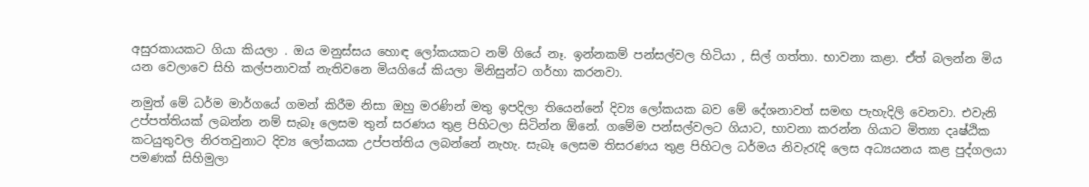අසුරකායකට ගියා කියලා . ඔය මනුස්සය හොඳ ලෝකයකට නම් ගියේ නෑ. ඉන්නකම් පන්සල්වල හිටියා , සිල් ගත්තා. භාවනා කළා. ඒත් බලන්න මිය යන වෙලාවෙ සිහි කල්පනාවක් නැතිවනෙ මියගියේ කියලා මිනිසුන්ට ගර්හා කරනවා.

නමුත් මේ ධර්ම මාර්ගයේ ගමන් කිරීම නිසා ඔහු මරණින් මතු ඉපදිලා තියෙන්නේ දිව්‍ය ලෝකයක බව මේ දේශනාවත් සමඟ පැහැදිලි වෙනවා. එවැනි උප්පත්තියක් ලබන්න නම් සැබෑ ලෙසම තුන් සරණය තුළ පිහිටලා සිටින්න ඕනේ. ගමේම පන්සල්වලට ගියාට, භාවනා කරන්න ගියාට මිත්‍යා දෘෂ්ඨික කටයුතුවල නිරතවුනාට දිව්‍ය ලෝකයක උප්පත්තිය ලබන්නේ නැහැ. සැබෑ ලෙසම තිසරණය තුළ පිහිටල ධර්මය නිවැරැදි ලෙස අධ්‍යයනය කළ පුද්ගලයා පමණක් සිහිමුලා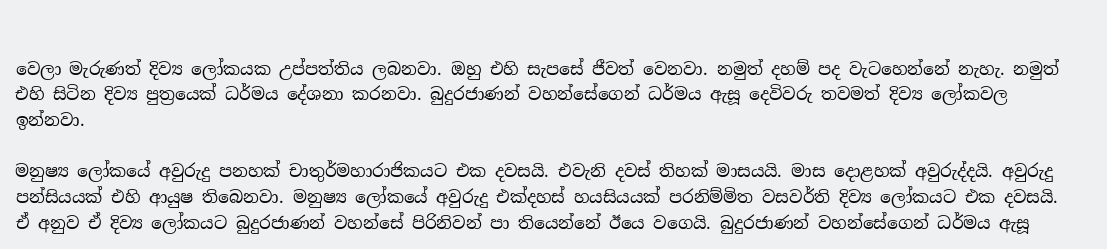වෙලා මැරුණත් දිව්‍ය ලෝකයක උප්පත්තිය ලබනවා. ඔහු එහි සැපසේ ජීවත් වෙනවා. නමුත් දහම් පද වැටහෙන්නේ නැහැ. නමුත් එහි සිටින දිව්‍ය පුත්‍රයෙක් ධර්මය දේශනා කරනවා. බුදුරජාණන් වහන්සේගෙන් ධර්මය ඇසූ දෙවිවරු තවමත් දිව්‍ය ලෝකවල ඉන්නවා.

මනුෂ්‍ය ලෝකයේ අවුරුදු පනහක් චාතුර්මහාරාජිකයට එක දවසයි. එවැනි දවස් තිහක් මාසයයි. මාස දොළහක් අවුරුද්දයි. අවුරුදු පන්සියයක් එහි ආයුෂ තිබෙනවා. මනුෂ්‍ය ලෝකයේ අවුරුදු එක්දහස් හයසියයක් පරනිම්මිත වසවර්ති දිව්‍ය ලෝකයට එක දවසයි. ඒ අනුව ඒ දිව්‍ය ලෝකයට බුදුරජාණන් වහන්සේ පිරිනිවන් පා තියෙන්නේ ඊයෙ වගෙයි. බුදුරජාණන් වහන්සේගෙන් ධර්මය ඇසූ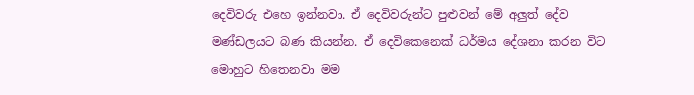දෙවිවරු එහෙ ඉන්නවා. ඒ දෙවිවරුන්ට පුළුවන් මේ අලුත් දේව මණ්ඩලයට බණ කියන්න. ඒ දෙවිකෙනෙක් ධර්මය දේශනා කරන විට මොහුට හිතෙනවා මම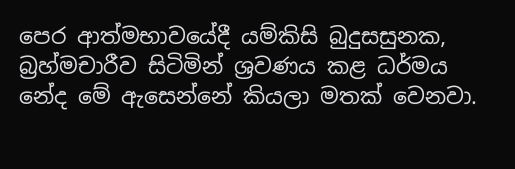පෙර ආත්මභාවයේදී යම්කිසි බුදුසසුනක, බ්‍රහ්මචාරීව සිටිමින් ශ්‍රවණය කළ ධර්මය නේද මේ ඇසෙන්නේ කියලා මතක් වෙනවා.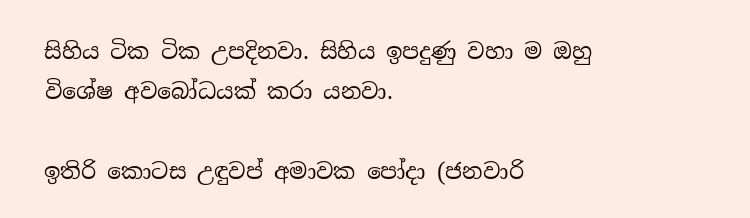සිහිය ටික ටික උපදිනවා. සිහිය ඉපදුණු වහා ම ඔහු විශේෂ අවබෝධයක් කරා යනවා.

ඉතිරි කොටස උඳුවප් අමාවක පෝදා (ජනවාරි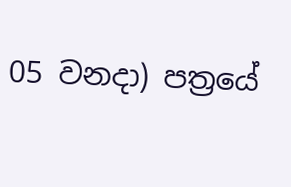05 වනදා) පත්‍රයේ